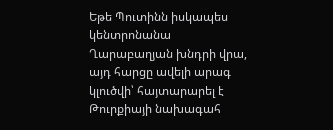Եթե Պուտինն իսկապես կենտրոնանա Ղարաբաղյան խնդրի վրա, այդ հարցը ավելի արագ կլուծվի՝ հայտարարել է Թուրքիայի նախագահ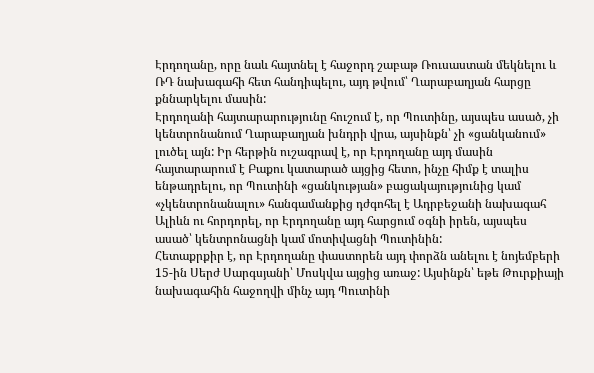Էրդողանը, որը նաև հայտնել է հաջորդ շաբաթ Ռուսաստան մեկնելու և ՌԴ նախագահի հետ հանդիպելու, այդ թվում՝ Ղարաբաղյան հարցը քննարկելու մասին:
Էրդողանի հայտարարությունը հուշում է, որ Պուտինը, այսպես ասած, չի կենտրոնանում Ղարաբաղյան խնդրի վրա, այսինքն՝ չի «ցանկանում» լուծել այն: Իր հերթին ուշագրավ է, որ Էրդողանը այդ մասին հայտարարում է Բաքու կատարած այցից հետո, ինչը հիմք է տալիս ենթադրելու, որ Պուտինի «ցանկության» բացակայությունից կամ «չկենտրոնանալու» հանգամանքից դժգոհել է Ադրբեջանի նախագահ Ալիևն ու հորդորել, որ Էրդողանը այդ հարցում օգնի իրեն, այսպես ասած՝ կենտրոնացնի կամ մոտիվացնի Պուտինին:
Հետաքրքիր է, որ Էրդողանը փաստորեն այդ փորձն անելու է նոյեմբերի 15-ին Սերժ Սարգսյանի՝ Մոսկվա այցից առաջ: Այսինքն՝ եթե Թուրքիայի նախագահին հաջողվի մինչ այդ Պուտինի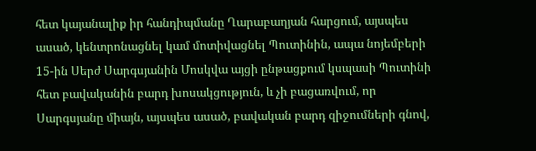հետ կայանալիք իր հանդիպմանը Ղարաբաղյան հարցում, այսպես ասած, կենտրոնացնել կամ մոտիվացնել Պուտինին, ապա նոյեմբերի 15-ին Սերժ Սարգսյանին Մոսկվա այցի ընթացքում կսպասի Պուտինի հետ բավականին բարդ խոսակցություն, և չի բացառվում, որ Սարգսյանը միայն, այսպես ասած, բավական բարդ զիջումների գնով,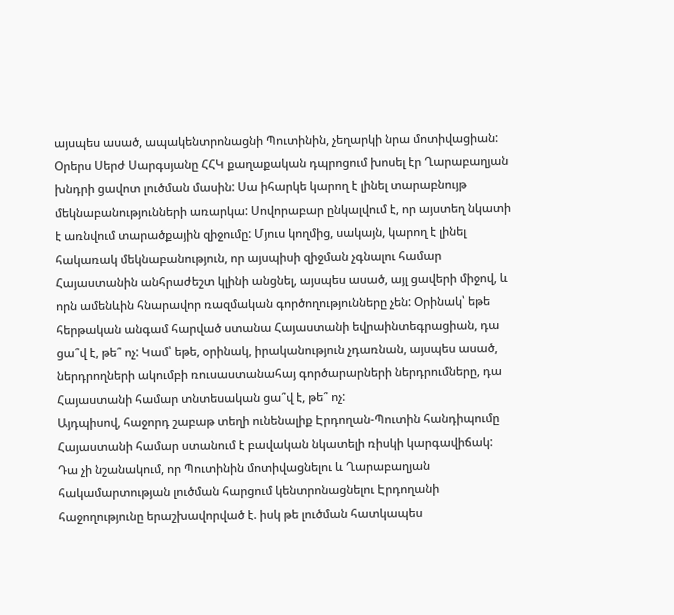այսպես ասած, ապակենտրոնացնի Պուտինին, չեղարկի նրա մոտիվացիան:
Օրերս Սերժ Սարգսյանը ՀՀԿ քաղաքական դպրոցում խոսել էր Ղարաբաղյան խնդրի ցավոտ լուծման մասին: Սա իհարկե կարող է լինել տարաբնույթ մեկնաբանությունների առարկա: Սովորաբար ընկալվում է, որ այստեղ նկատի է առնվում տարածքային զիջումը: Մյուս կողմից, սակայն, կարող է լինել հակառակ մեկնաբանություն, որ այսպիսի զիջման չգնալու համար Հայաստանին անհրաժեշտ կլինի անցնել, այսպես ասած, այլ ցավերի միջով, և որն ամենևին հնարավոր ռազմական գործողությունները չեն: Օրինակ՝ եթե հերթական անգամ հարված ստանա Հայաստանի եվրաինտեգրացիան, դա ցա՞վ է, թե՞ ոչ: Կամ՝ եթե, օրինակ, իրականություն չդառնան, այսպես ասած, ներդրողների ակումբի ռուսաստանահայ գործարարների ներդրումները, դա Հայաստանի համար տնտեսական ցա՞վ է, թե՞ ոչ:
Այդպիսով, հաջորդ շաբաթ տեղի ունենալիք Էրդողան-Պուտին հանդիպումը Հայաստանի համար ստանում է բավական նկատելի ռիսկի կարգավիճակ: Դա չի նշանակում, որ Պուտինին մոտիվացնելու և Ղարաբաղյան հակամարտության լուծման հարցում կենտրոնացնելու Էրդողանի հաջողությունը երաշխավորված է. իսկ թե լուծման հատկապես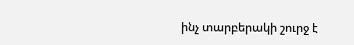ինչ տարբերակի շուրջ է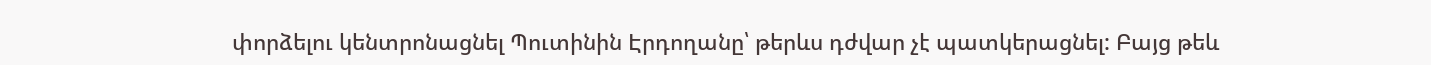փորձելու կենտրոնացնել Պուտինին Էրդողանը՝ թերևս դժվար չէ պատկերացնել: Բայց թեև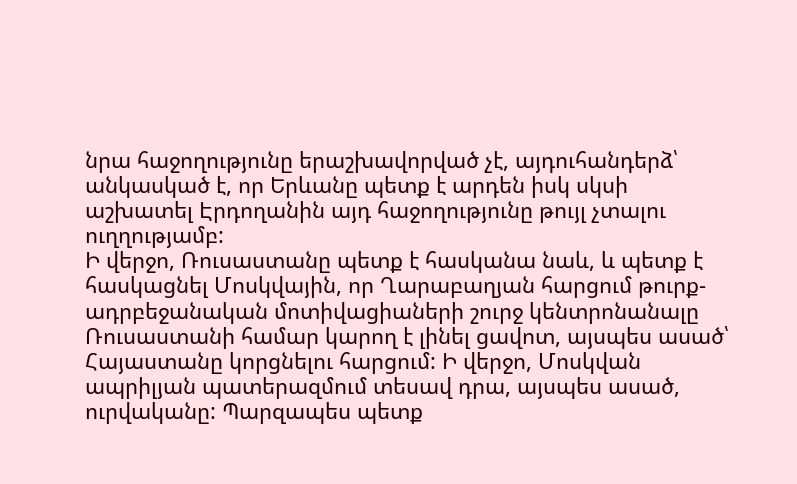նրա հաջողությունը երաշխավորված չէ, այդուհանդերձ՝ անկասկած է, որ Երևանը պետք է արդեն իսկ սկսի աշխատել Էրդողանին այդ հաջողությունը թույլ չտալու ուղղությամբ:
Ի վերջո, Ռուսաստանը պետք է հասկանա նաև, և պետք է հասկացնել Մոսկվային, որ Ղարաբաղյան հարցում թուրք-ադրբեջանական մոտիվացիաների շուրջ կենտրոնանալը Ռուսաստանի համար կարող է լինել ցավոտ, այսպես ասած՝ Հայաստանը կորցնելու հարցում: Ի վերջո, Մոսկվան ապրիլյան պատերազմում տեսավ դրա, այսպես ասած, ուրվականը: Պարզապես պետք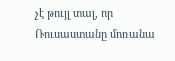չէ թույլ տալ, որ Ռուսաստանը մոռանա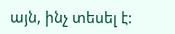այն, ինչ տեսել է: